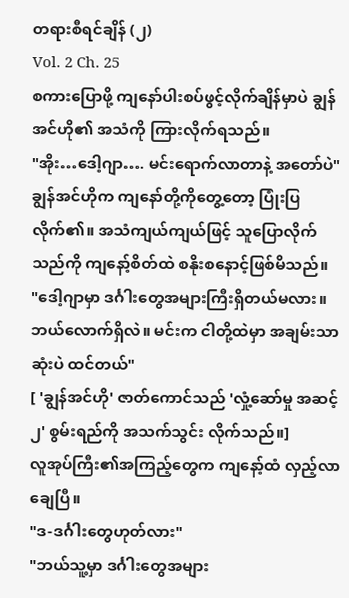တရားစီရင်ချိန် (၂)
Vol. 2 Ch. 25
စကားပြောဖို့ ကျနော်ပါးစပ်ဖွင့်လိုက်ချိန်မှာပဲ ချွန်အင်ဟို၏ အသံကို ကြားလိုက်ရသည်။
"အိုး…ဒေါ့ဂျာ…. မင်းရောက်လာတာနဲ့ အတော်ပဲ"
ချွန်အင်ဟိုက ကျနော်တို့ကိုတွေ့တော့ ပြုံးပြလိုက်၏။ အသံကျယ်ကျယ်ဖြင့် သူပြောလိုက်သည်ကို ကျနော့်စိတ်ထဲ စနိုးစနောင့်ဖြစ်မိသည်။
"ဒေါ့ဂျာမှာ ဒင်္ဂါးတွေအများကြီးရှိတယ်မလား။ ဘယ်လောက်ရှိလဲ။ မင်းက ငါတို့ထဲမှာ အချမ်းသာဆုံးပဲ ထင်တယ်"
[ 'ချွန်အင်ဟို' ဇာတ်ကောင်သည် 'လှုံ့ဆော်မှု အဆင့် ၂' စွမ်းရည်ကို အသက်သွင်း လိုက်သည်။]
လူအုပ်ကြီး၏အကြည့်တွေက ကျနော့်ထံ လှည့်လာချေပြီ။
"ဒ-ဒင်္ဂါးတွေဟုတ်လား"
"ဘယ်သူ့မှာ ဒင်္ဂါးတွေအများ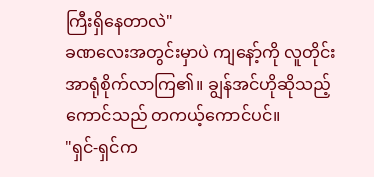ကြီးရှိနေတာလဲ"
ခဏလေးအတွင်းမှာပဲ ကျနော့်ကို လူတိုင်းအာရုံစိုက်လာကြ၏။ ချွန်အင်ဟိုဆိုသည့် ကောင်သည် တကယ့်ကောင်ပင်။
"ရှင်-ရှင်က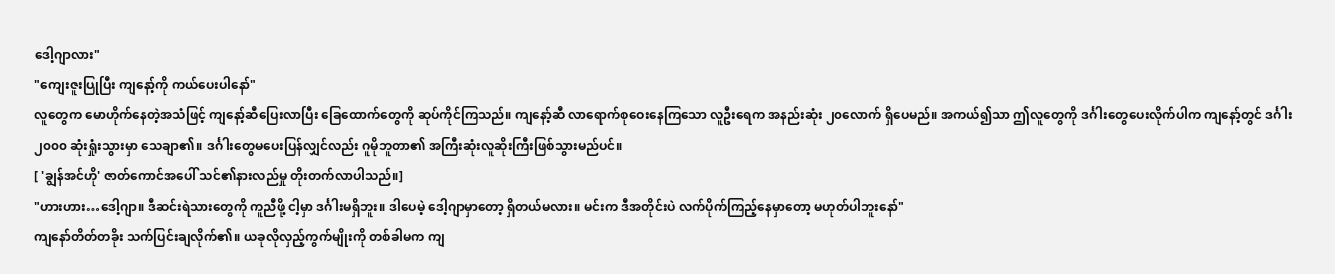ဒေါ့ဂျာလား"
"ကျေးဇူးပြုပြီး ကျနော့်ကို ကယ်ပေးပါနော်"
လူတွေက မောဟိုက်နေတဲ့အသံဖြင့် ကျနော့်ဆီပြေးလာပြီး ခြေထောက်တွေကို ဆုပ်ကိုင်ကြသည်။ ကျနော့်ဆီ လာရောက်စုဝေးနေကြသော လူဦးရေက အနည်းဆုံး ၂၀လောက် ရှိပေမည်။ အကယ်၍သာ ဤလူတွေကို ဒင်္ဂါးတွေပေးလိုက်ပါက ကျနော့်တွင် ဒင်္ဂါး၂၀၀၀ ဆုံးရှုံးသွားမှာ သေချာ၏။ ဒင်္ဂါးတွေမပေးပြန်လျှင်လည်း ဂူမိုဘူတာ၏ အကြီးဆုံးလူဆိုးကြီးဖြစ်သွားမည်ပင်။
[ 'ချွန်အင်ဟို' ဇာတ်ကောင်အပေါ် သင်၏နားလည်မှု တိုးတက်လာပါသည်။]
"ဟားဟား…ဒေါ့ဂျာ။ ဒီဆင်းရဲသားတွေကို ကူညီဖို့ ငါ့မှာ ဒင်္ဂါးမရှိဘူး။ ဒါပေမဲ့ ဒေါ့ဂျာမှာတော့ ရှိတယ်မလား။ မင်းက ဒီအတိုင်းပဲ လက်ပိုက်ကြည့်နေမှာတော့ မဟုတ်ပါဘူးနော်"
ကျနော်တိတ်တခိုး သက်ပြင်းချလိုက်၏။ ယခုလိုလှည့်ကွက်မျိုးကို တစ်ခါမက ကျ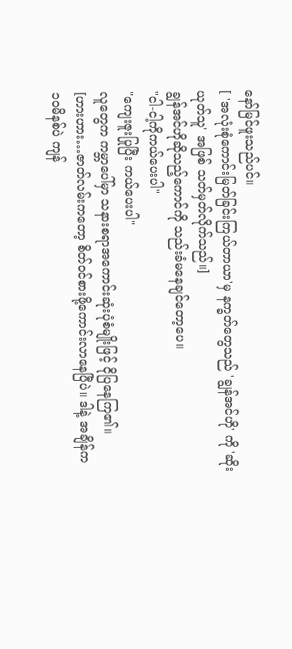နော်မြင်ဖူးသည်ပင်။
[ 'အလုံးစုံကောင်းမြတ်ခြင်းကြယ်တာယာ'မှ နက္ခတ်တွေသည် 'ချွန်အင်ဟို' ကို 'ဆိုးယုတ်သူ' အဖြစ် သတ်မှတ်လိုက်သည်။]
ချွန်အင်ဟိုဆိုသည့်ကောင်ကို သည်းခံမနေချင်တော့ပေ။
"ငါ-ငါ့ကိုကယ်ပေးပါ"
"ကျေးဇူးပြုပြီး ကယ်ပေးပါ"
လူတွေက ကမ္ဘာပေါ်မှာ သနားစရာအကောင်းဆုံးပုံစံမျိုးဖြင့် ငိုပြနေကြ၏။
[ဟားဟား…ဇာတ်လမ်းကတော့ စိတ်ဝင်စားဖို့ကောင်းလာနေပြီပဲ။ ဒါနဲ့ အချိန်က ၁၀မိနစ်ပဲ ကျန်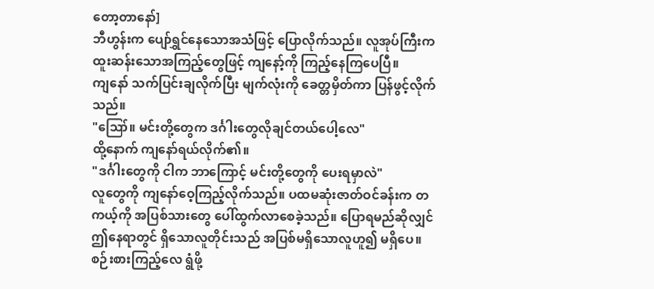တော့တာနော်]
ဘီဟွန်းက ပျော်ရွှင်နေသောအသံဖြင့် ပြောလိုက်သည်။ လူအုပ်ကြီးက ထူးဆန်းသောအကြည့်တွေဖြင့် ကျနော့်ကို ကြည့်နေကြပေပြီ။
ကျနော် သက်ပြင်းချလိုက်ပြီး မျက်လုံးကို ခေတ္တမှိတ်ကာ ပြန်ဖွင့်လိုက်သည်။
"ဪ။ မင်းတို့တွေက ဒင်္ဂါးတွေလိုချင်တယ်ပေါ့လေ"
ထို့နောက် ကျနော်ရယ်လိုက်၏။
"ဒင်္ဂါးတွေကို ငါက ဘာကြောင့် မင်းတို့တွေကို ပေးရမှာလဲ"
လူတွေကို ကျနော်ဝေ့ကြည့်လိုက်သည်။ ပထမဆုံးဇာတ်ဝင်ခန်းက တကယ့်ကို အပြစ်သားတွေ ပေါ်ထွက်လာစေခဲ့သည်။ ပြောရမည်ဆိုလျှင် ဤနေရာတွင် ရှိသောလူတိုင်းသည် အပြစ်မရှိသောလူဟူ၍ မရှိပေ။ စဉ်းစားကြည့်လေ ရွံဖို့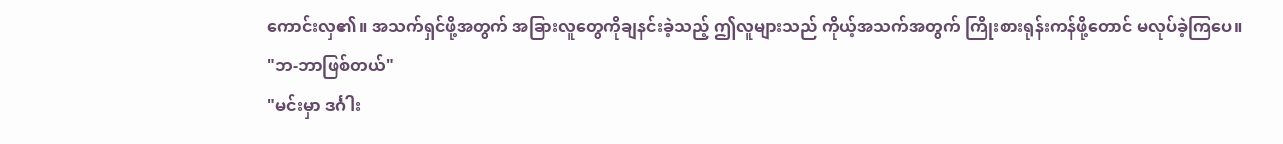ကောင်းလှ၏။ အသက်ရှင်ဖို့အတွက် အခြားလူတွေကိုချနင်းခဲ့သည့် ဤလူများသည် ကိုယ့်အသက်အတွက် ကြိုးစားရုန်းကန်ဖို့တောင် မလုပ်ခဲ့ကြပေ။
"ဘ-ဘာဖြစ်တယ်"
"မင်းမှာ ဒင်္ဂါး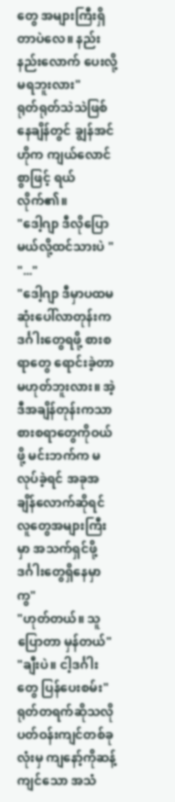တွေ အများကြီးရှိတာပဲလေ။ နည်းနည်းလောက် ပေးလို့မရဘူးလား"
ရုတ်ရုတ်သဲသဲဖြစ်နေချိန်တွင် ချွန်အင်ဟိုက ကျယ်လောင်စွာဖြင့် ရယ်လိုက်၏။
"ဒေါ့ဂျာ ဒီလိုပြောမယ်လို့ထင်သားပဲ "
"..."
"ဒေါ့ဂျာ ဒီမှာပထမဆုံးပေါ်လာတုန်းက ဒင်္ဂါးတွေရဖို့ စားစရာတွေ ရောင်းခဲ့တာ မဟုတ်ဘူးလား။ အဲ့ဒီအချိန်တုန်းကသာ စားစရာတွေကိုဝယ်ဖို့ မင်းဘက်က မလုပ်ခဲ့ရင် အခုအချိန်လောက်ဆိုရင် လူတွေအများကြီးမှာ အသက်ရှင်ဖို့ ဒင်္ဂါးတွေရှိနေမှာကွ"
"ဟုတ်တယ်။ သူပြောတာ မှန်တယ်"
"ချီးပဲ။ ငါ့ဒင်္ဂါးတွေ ပြန်ပေးစမ်း"
ရုတ်တရက်ဆိုသလို ပတ်ဝန်းကျင်တစ်ခုလုံးမှ ကျနော့်ကိုဆန့်ကျင်သော အသံ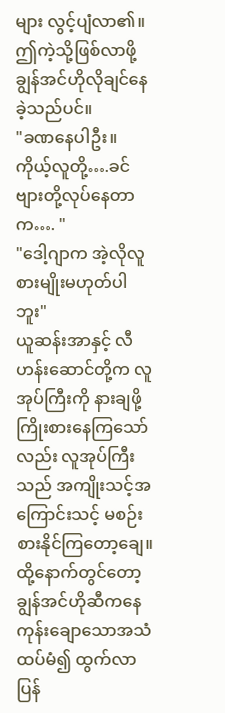များ လွင့်ပျံလာ၏။ ဤကဲ့သို့ဖြစ်လာဖို့ ချွန်အင်ဟိုလိုချင်နေခဲ့သည်ပင်။
"ခဏနေပါဦး။ ကိုယ့်လူတို့….ခင်ဗျားတို့လုပ်နေတာက…. "
"ဒေါ့ဂျာက အဲ့လိုလူစားမျိုးမဟုတ်ပါဘူး"
ယူဆန်းအာနှင့် လီဟန်းဆောင်တို့က လူအုပ်ကြီးကို နားချဖို့ကြိုးစားနေကြသော်လည်း လူအုပ်ကြီးသည် အကျိုးသင့်အကြောင်းသင့် မစဉ်းစားနိုင်ကြတော့ချေ။ ထို့နောက်တွင်တော့ ချွန်အင်ဟိုဆီကနေ ကုန်းချောသောအသံထပ်မံ၍ ထွက်လာပြန်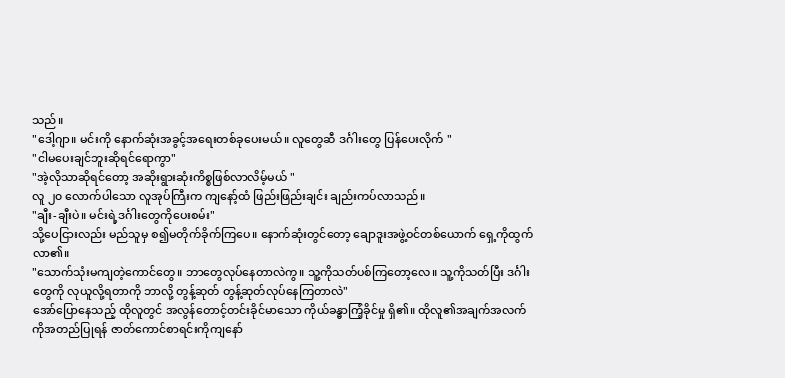သည်။
"ဒေါ့ဂျာ။ မင်းကို နောက်ဆုံးအခွင့်အရေးတစ်ခုပေးမယ်။ လူတွေဆီ ဒင်္ဂါးတွေ ပြန်ပေးလိုက် "
"ငါမပေးချင်ဘူးဆိုရင်ရောကွာ"
"အဲ့လိုသာဆိုရင်တော့ အဆိုးရွားဆုံးကိစ္စဖြစ်လာလိမ့်မယ် "
လူ ၂၀ လောက်ပါသော လူအုပ်ကြီးက ကျနော့်ထံ ဖြည်းဖြည်းချင်း ချည်းကပ်လာသည်။
"ချီး-ချီးပဲ။ မင်းရဲ့ဒင်္ဂါးတွေကိုပေးစမ်း"
သို့ပေငြားလည်း မည်သူမှ စ၍မတိုက်ခိုက်ကြပေ။ နောက်ဆုံးတွင်တော့ ချောဒူးအဖွဲ့ဝင်တစ်ယောက် ရှေ့ကိုထွက်လာ၏။
"သောက်သုံးမကျတဲ့ကောင်တွေ။ ဘာတွေလုပ်နေတာလဲကွ။ သူ့ကိုသတ်ပစ်ကြတော့လေ။ သူ့ကိုသတ်ပြီး ဒင်္ဂါးတွေကို လုယူလို့ရတာကို ဘာလို့ တွန့်ဆုတ် တွန့်ဆုတ်လုပ်နေကြတာလဲ"
အော်ပြောနေသည့် ထိုလူတွင် အလွန်တောင့်တင်းခိုင်မာသော ကိုယ်ခန္ဓာကြံ့ခိုင်မှု ရှိ၏။ ထိုလူ၏အချက်အလက်ကိုအတည်ပြုရန် ဇာတ်ကောင်စာရင်းကိုကျနော်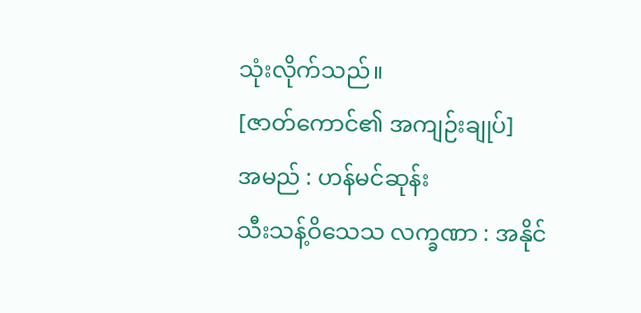သုံးလိုက်သည်။
[ဇာတ်ကောင်၏ အကျဉ်းချုပ်]
အမည် : ဟန်မင်ဆုန်း
သီးသန့်ဝိသေသ လက္ခဏာ : အနိုင်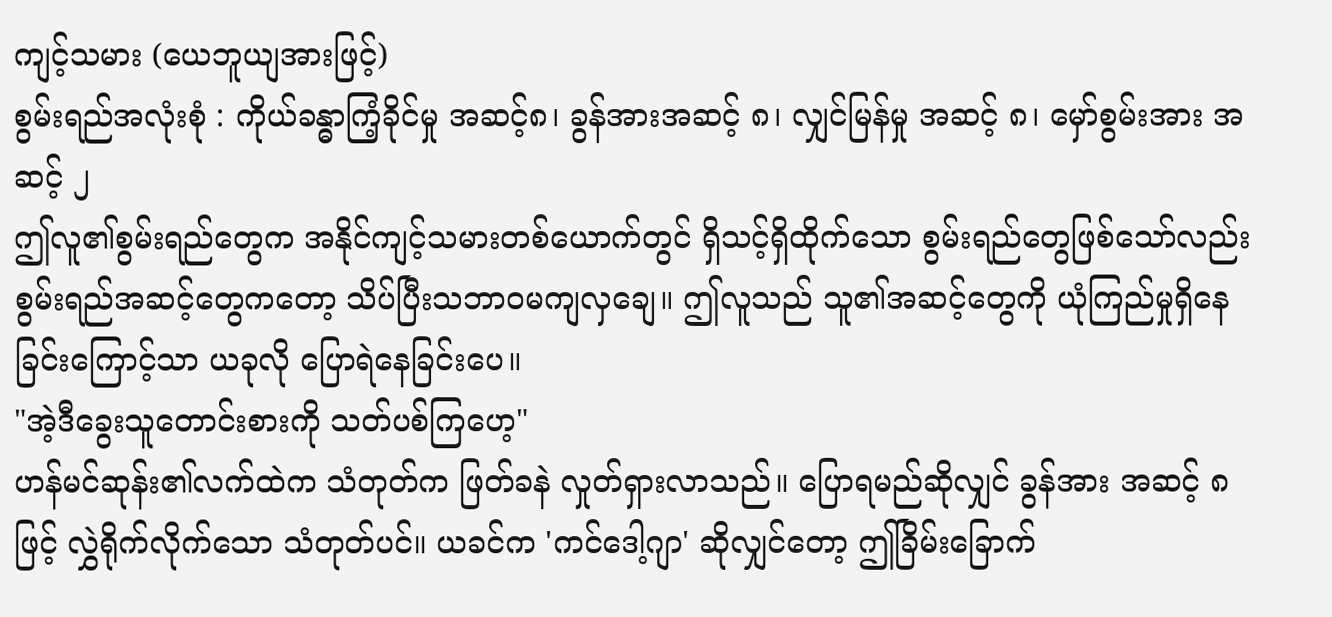ကျင့်သမား (ယေဘူယျအားဖြင့်)
စွမ်းရည်အလုံးစုံ : ကိုယ်ခန္ဓာကြံ့ခိုင်မှု အဆင့်၈၊ ခွန်အားအဆင့် ၈၊ လျှင်မြန်မှု အဆင့် ၈၊ မှော်စွမ်းအား အဆင့် ၂
ဤလူ၏စွမ်းရည်တွေက အနိုင်ကျင့်သမားတစ်ယောက်တွင် ရှိသင့်ရှိထိုက်သော စွမ်းရည်တွေဖြစ်သော်လည်း စွမ်းရည်အဆင့်တွေကတော့ သိပ်ပြီးသဘာဝမကျလှချေ။ ဤလူသည် သူ၏အဆင့်တွေကို ယုံကြည်မှုရှိနေခြင်းကြောင့်သာ ယခုလို ပြောရဲနေခြင်းပေ။
"အဲ့ဒီခွေးသူတောင်းစားကို သတ်ပစ်ကြဟေ့"
ဟန်မင်ဆုန်း၏လက်ထဲက သံတုတ်က ဖြတ်ခနဲ လှုတ်ရှားလာသည်။ ပြောရမည်ဆိုလျှင် ခွန်အား အဆင့် ၈ဖြင့် လွှဲရိုက်လိုက်သော သံတုတ်ပင်။ ယခင်က 'ကင်ဒေါ့ဂျာ' ဆိုလျှင်တော့ ဤခြိမ်းခြောက်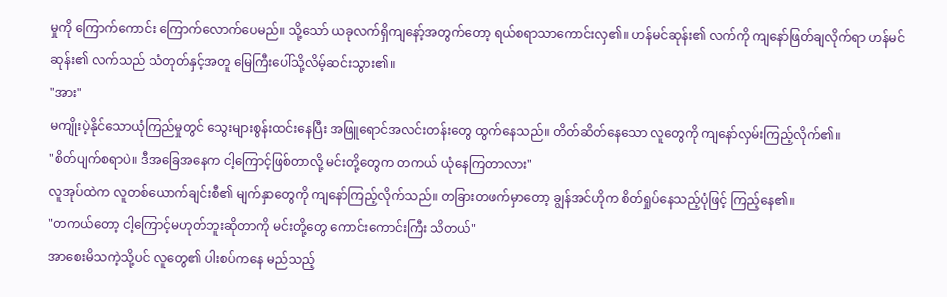မှုကို ကြောက်ကောင်း ကြောက်လောက်ပေမည်။ သို့သော် ယခုလက်ရှိကျနော့်အတွက်တော့ ရယ်စရာသာကောင်းလှ၏။ ဟန်မင်ဆုန်း၏ လက်ကို ကျနော်ဖြတ်ချလိုက်ရာ ဟန်မင်ဆုန်း၏ လက်သည် သံတုတ်နှင့်အတူ မြေကြီးပေါ်သို့လိမ့်ဆင်းသွား၏။
"အား"
မကျိုးပဲ့နိုင်သောယုံကြည်မှုတွင် သွေးများစွန်းထင်းနေပြီး အဖြူရောင်အလင်းတန်းတွေ ထွက်နေသည်။ တိတ်ဆိတ်နေသော လူတွေကို ကျနော်လှမ်းကြည့်လိုက်၏။
"စိတ်ပျက်စရာပဲ။ ဒီအခြေအနေက ငါ့ကြောင့်ဖြစ်တာလို့ မင်းတို့တွေက တကယ် ယုံနေကြတာလား"
လူအုပ်ထဲက လူတစ်ယောက်ချင်းစီ၏ မျက်နှာတွေကို ကျနော်ကြည့်လိုက်သည်။ တခြားတဖက်မှာတော့ ချွန်အင်ဟိုက စိတ်ရှုပ်နေသည့်ပုံဖြင့် ကြည့်နေ၏။
"တကယ်တော့ ငါ့ကြောင့်မဟုတ်ဘူးဆိုတာကို မင်းတို့တွေ ကောင်းကောင်းကြီး သိတယ်"
အာစေးမိသကဲ့သို့ပင် လူတွေ၏ ပါးစပ်ကနေ မည်သည့်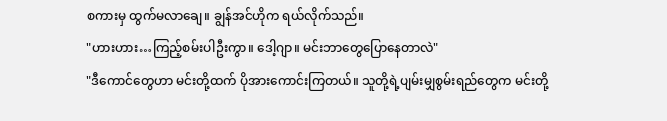စကားမှ ထွက်မလာချေ။ ချွန်အင်ဟိုက ရယ်လိုက်သည်။
"ဟားဟား…ကြည့်စမ်းပါဦးကွာ။ ဒေါ့ဂျာ။ မင်းဘာတွေပြောနေတာလဲ"
"ဒီကောင်တွေဟာ မင်းတို့ထက် ပိုအားကောင်းကြတယ်။ သူတို့ရဲ့ပျမ်းမျှစွမ်းရည်တွေက မင်းတို့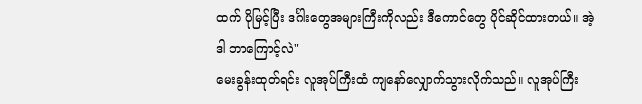ထက် ပိုမြင့်ပြီး ဒင်္ဂါးတွေအများကြီးကိုလည်း ဒီကောင်တွေ ပိုင်ဆိုင်ထားတယ်။ အဲ့ဒါ ဘာကြောင့်လဲ"
မေးခွန်းထုတ်ရင်း လူအုပ်ကြီးထံ ကျနော်လျှောက်သွားလိုက်သည်။ လူအုပ်ကြီး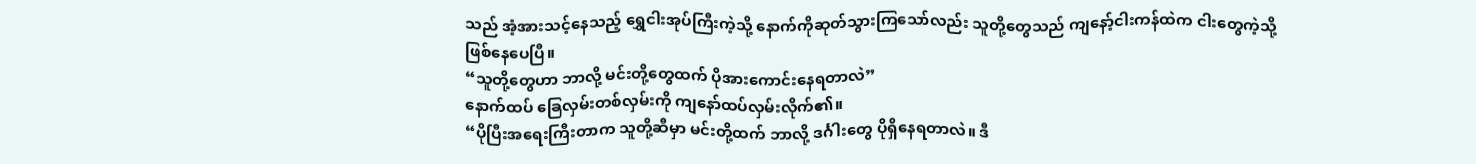သည် အံ့အားသင့်နေသည့် ရွှေငါးအုပ်ကြီးကဲ့သို့ နောက်ကိုဆုတ်သွားကြသော်လည်း သူတို့တွေသည် ကျနော့်ငါးကန်ထဲက ငါးတွေကဲ့သို့ ဖြစ်နေပေပြီ။
“သူတို့တွေဟာ ဘာလို့ မင်းတို့တွေထက် ပိုအားကောင်းနေရတာလဲ”
နောက်ထပ် ခြေလှမ်းတစ်လှမ်းကို ကျနော်ထပ်လှမ်းလိုက်၏။
“ပိုပြီးအရေးကြီးတာက သူတို့ဆီမှာ မင်းတို့ထက် ဘာလို့ ဒင်္ဂါးတွေ ပိုရှိနေရတာလဲ။ ဒီ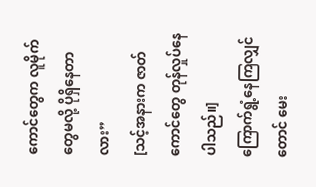ကောင်တွေက လူမိုက်တွေမလို့ ပိုရှိနေတာလား”
[သင့်အနားက ဇာတ်ကောင်တွေ တုန်လှုပ်နေပါသည်။]
ကြောက်ရွံ့နေကြလျှင်တောင် မေး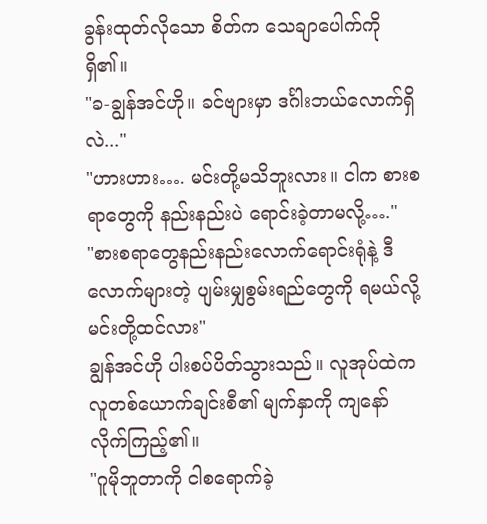ခွန်းထုတ်လိုသော စိတ်က သေချာပေါက်ကို ရှိ၏။
"ခ-ချွန်အင်ဟို။ ခင်ဗျားမှာ ဒင်္ဂါးဘယ်လောက်ရှိလဲ..."
"ဟားဟား…. မင်းတို့မသိဘူးလား။ ငါက စားစရာတွေကို နည်းနည်းပဲ ရောင်းခဲ့တာမလို့…."
"စားစရာတွေနည်းနည်းလောက်ရောင်းရုံနဲ့ ဒီလောက်များတဲ့ ပျမ်းမျှစွမ်းရည်တွေကို ရမယ်လို့ မင်းတို့ထင်လား"
ချွန်အင်ဟို ပါးစပ်ပိတ်သွားသည်။ လူအုပ်ထဲက လူတစ်ယောက်ချင်းစီ၏ မျက်နှာကို ကျနော်လိုက်ကြည့်၏။
"ဂူမိုဘူတာကို ငါစရောက်ခဲ့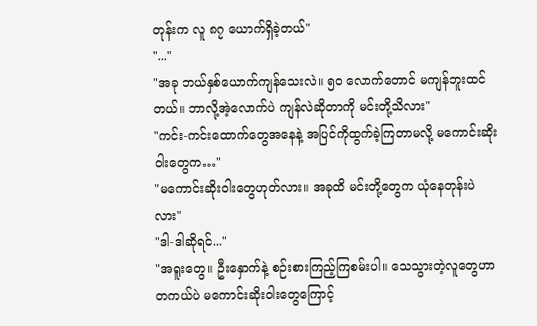တုန်းက လူ ၈၇ ယောက်ရှိခဲ့တယ်"
"..."
"အခု ဘယ်နှစ်ယောက်ကျန်သေးလဲ။ ၅၀ လောက်တောင် မကျန်ဘူးထင်တယ်။ ဘာလို့အဲ့လောက်ပဲ ကျန်လဲဆိုတာကို မင်းတို့သိလား"
"ကင်း-ကင်းထောက်တွေအနေနဲ့ အပြင်ကိုထွက်ခဲ့ကြတာမလို့ မကောင်းဆိုးဝါးတွေက…"
"မကောင်းဆိုးဝါးတွေဟုတ်လား။ အခုထိ မင်းတို့တွေက ယုံနေတုန်းပဲလား"
"ဒါ-ဒါဆိုရင်..."
"အရူးတွေ။ ဦးနှောက်နဲ့ စဉ်းစားကြည့်ကြစမ်းပါ။ သေသွားတဲ့လူတွေဟာ တကယ်ပဲ မကောင်းဆိုးဝါးတွေကြောင့်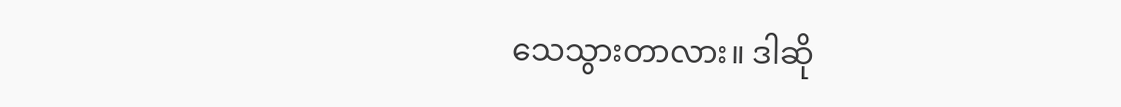သေသွားတာလား။ ဒါဆို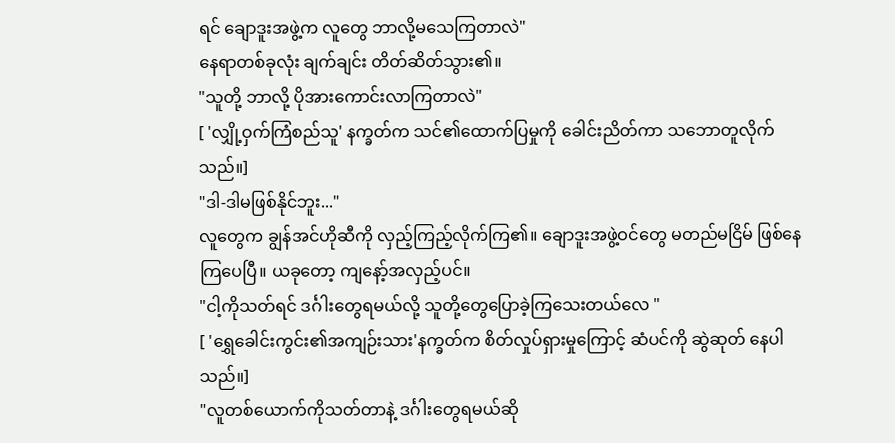ရင် ချောဒူးအဖွဲ့က လူတွေ ဘာလို့မသေကြတာလဲ"
နေရာတစ်ခုလုံး ချက်ချင်း တိတ်ဆိတ်သွား၏။
"သူတို့ ဘာလို့ ပိုအားကောင်းလာကြတာလဲ"
[ 'လျှို့ဝှက်ကြံစည်သူ' နက္ခတ်က သင်၏ထောက်ပြမှုကို ခေါင်းညိတ်ကာ သဘောတူလိုက်သည်။]
"ဒါ-ဒါမဖြစ်နိုင်ဘူး..."
လူတွေက ချွန်အင်ဟိုဆီကို လှည့်ကြည့်လိုက်ကြ၏။ ချောဒူးအဖွဲ့ဝင်တွေ မတည်မငြိမ် ဖြစ်နေကြပေပြီ။ ယခုတော့ ကျနော့်အလှည့်ပင်။
"ငါ့ကိုသတ်ရင် ဒင်္ဂါးတွေရမယ်လို့ သူတို့တွေပြောခဲ့ကြသေးတယ်လေ "
[ 'ရွှေခေါင်းကွင်း၏အကျဉ်းသား'နက္ခတ်က စိတ်လှုပ်ရှားမှုကြောင့် ဆံပင်ကို ဆွဲဆုတ် နေပါသည်။]
"လူတစ်ယောက်ကိုသတ်တာနဲ့ ဒင်္ဂါးတွေရမယ်ဆို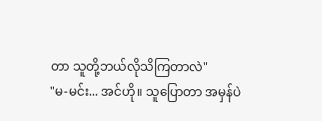တာ သူတို့ဘယ်လိုသိကြတာလဲ"
"မ-မင်း... အင်ဟို။ သူပြောတာ အမှန်ပဲ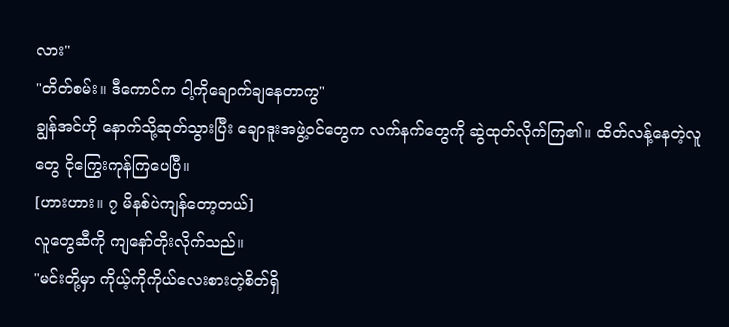လား"
"တိတ်စမ်း။ ဒီကောင်က ငါ့ကိုချောက်ချနေတာကွ"
ချွန်အင်ဟို နောက်သို့ဆုတ်သွားပြီး ချောဒူးအဖွဲ့ဝင်တွေက လက်နက်တွေကို ဆွဲထုတ်လိုက်ကြ၏။ ထိတ်လန့်နေတဲ့လူတွေ ငိုကြွေးကုန်ကြပေပြီ။
[ဟားဟား။ ၇ မိနစ်ပဲကျန်တော့တယ်]
လူတွေဆီကို ကျနော်တိုးလိုက်သည်။
"မင်းတို့မှာ ကိုယ့်ကိုကိုယ်လေးစားတဲ့စိတ်ရှိ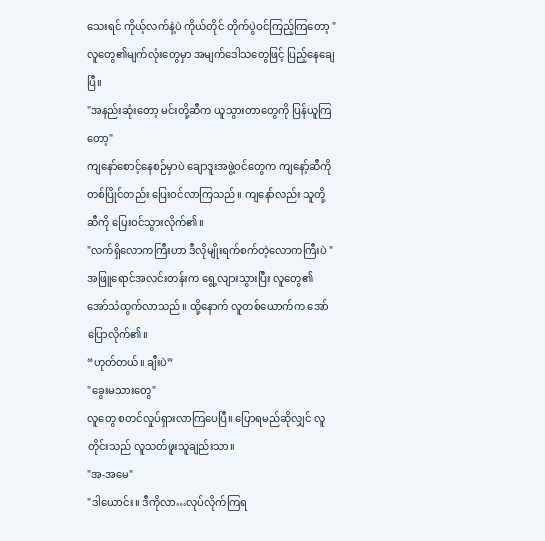သေးရင် ကိုယ့်လက်နဲ့ပဲ ကိုယ်တိုင် တိုက်ပွဲဝင်ကြည့်ကြတော့ "
လူတွေ၏မျက်လုံးတွေမှာ အမျက်ဒေါသတွေဖြင့် ပြည့်နေချေပြီ။
"အနည်းဆုံးတော့ မင်းတို့ဆီက ယူသွားတာတွေကို ပြန်ယူကြတော့"
ကျနော်စောင့်နေစဉ်မှာပဲ ချောဒူးအဖွဲ့ဝင်တွေက ကျနော့်ဆီကို တစ်ပြိုင်တည်း ပြေးဝင်လာကြသည်။ ကျနော်လည်း သူတို့ဆီကို ပြေးဝင်သွားလိုက်၏။
"လက်ရှိလောကကြီးဟာ ဒီလိုမျိုးရက်စက်တဲ့လောကကြီးပဲ "
အဖြူရောင်အလင်းတန်းက ရွေ့လျားသွားပြီး လူတွေ၏ အော်သံထွက်လာသည်။ ထို့နောက် လူတစ်ယောက်က အော်ပြောလိုက်၏။
“ဟုတ်တယ်။ ချီးပဲ”
"ခွေးမသားတွေ"
လူတွေ စတင်လှုပ်ရှားလာကြပေပြီ။ ပြောရမည်ဆိုလျှင် လူတိုင်းသည် လူသတ်ဖူးသူချည်းသာ။
"အ-အမေ"
"ဒါယောင်း။ ဒီကိုလာ…လုပ်လိုက်ကြရ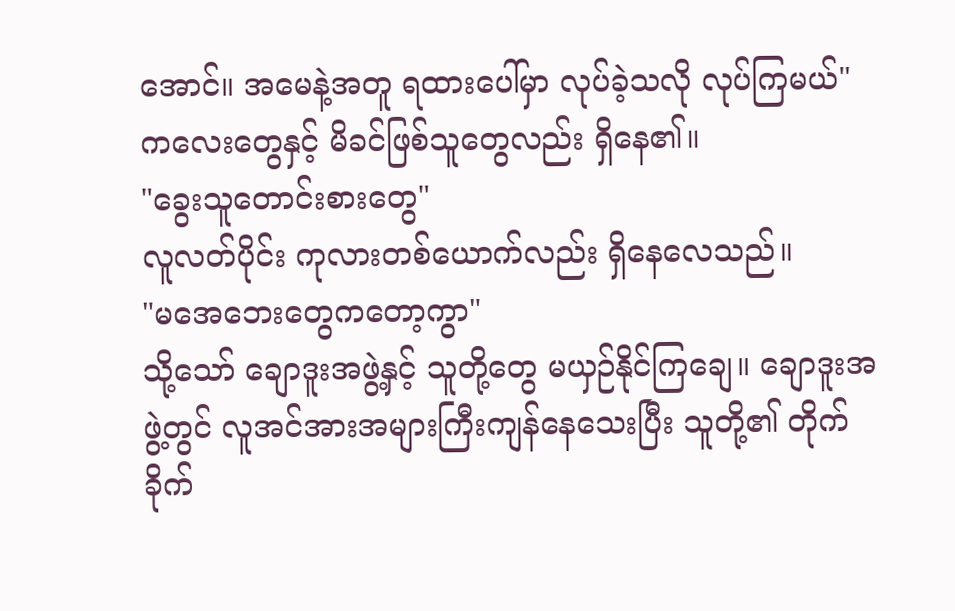အောင်။ အမေနဲ့အတူ ရထားပေါ်မှာ လုပ်ခဲ့သလို လုပ်ကြမယ်"
ကလေးတွေနှင့် မိခင်ဖြစ်သူတွေလည်း ရှိနေ၏။
"ခွေးသူတောင်းစားတွေ"
လူလတ်ပိုင်း ကုလားတစ်ယောက်လည်း ရှိနေလေသည်။
"မအေဘေးတွေကတော့ကွာ"
သို့သော် ချောဒူးအဖွဲ့နှင့် သူတို့တွေ မယှဉ်နိုင်ကြချေ။ ချောဒူးအဖွဲ့တွင် လူအင်အားအများကြီးကျန်နေသေးပြီး သူတို့၏ တိုက်ခိုက်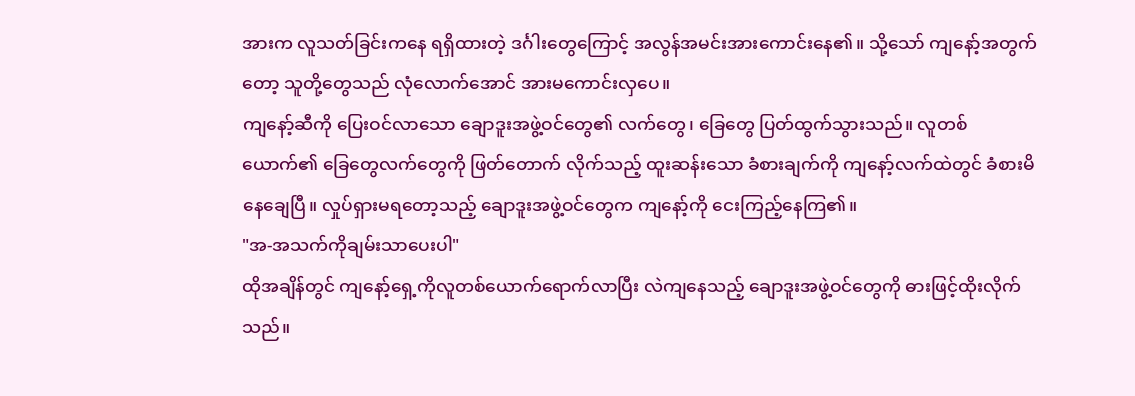အားက လူသတ်ခြင်းကနေ ရရှိထားတဲ့ ဒင်္ဂါးတွေကြောင့် အလွန်အမင်းအားကောင်းနေ၏။ သို့သော် ကျနော့်အတွက်တော့ သူတို့တွေသည် လုံလောက်အောင် အားမကောင်းလှပေ။
ကျနော့်ဆီကို ပြေးဝင်လာသော ချောဒူးအဖွဲ့ဝင်တွေ၏ လက်တွေ၊ ခြေတွေ ပြတ်ထွက်သွားသည်။ လူတစ်ယောက်၏ ခြေတွေလက်တွေကို ဖြတ်တောက် လိုက်သည့် ထူးဆန်းသော ခံစားချက်ကို ကျနော့်လက်ထဲတွင် ခံစားမိနေချေပြီ။ လှုပ်ရှားမရတော့သည့် ချောဒူးအဖွဲ့ဝင်တွေက ကျနော့်ကို ငေးကြည့်နေကြ၏။
"အ-အသက်ကိုချမ်းသာပေးပါ"
ထိုအချိန်တွင် ကျနော့်ရှေ့ကိုလူတစ်ယောက်ရောက်လာပြီး လဲကျနေသည့် ချောဒူးအဖွဲ့ဝင်တွေကို ဓားဖြင့်ထိုးလိုက်သည်။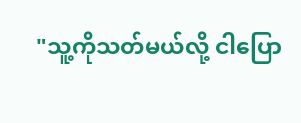"သူ့ကိုသတ်မယ်လို့ ငါပြော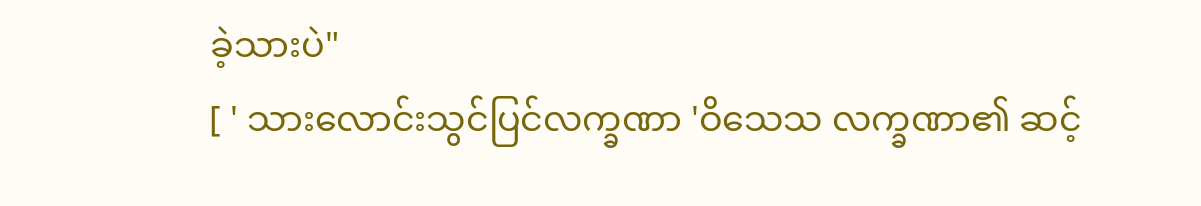ခဲ့သားပဲ"
[ ' သားလောင်းသွင်ပြင်လက္ခဏာ 'ဝိသေသ လက္ခဏာ၏ ဆင့်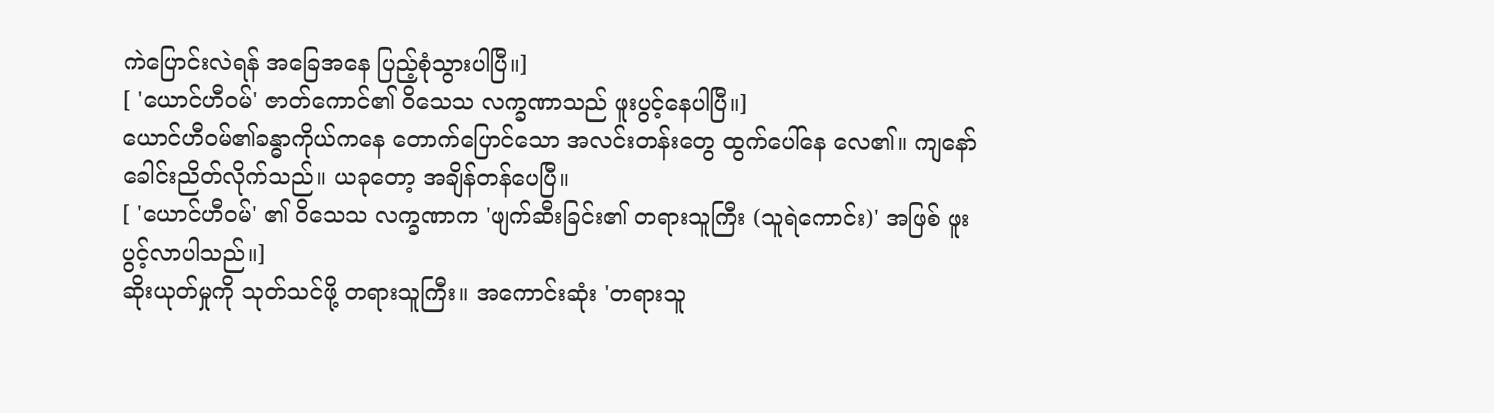ကဲပြောင်းလဲရန် အခြေအနေ ပြည့်စုံသွားပါပြီ။]
[ 'ယောင်ဟီဝမ်' ဇာတ်ကောင်၏ ဝိသေသ လက္ခဏာသည် ဖူးပွင့်နေပါပြီ။]
ယောင်ဟီဝမ်၏ခန္ဓာကိုယ်ကနေ တောက်ပြောင်သော အလင်းတန်းတွေ ထွက်ပေါ်နေ လေ၏။ ကျနော်ခေါင်းညိတ်လိုက်သည်။ ယခုတော့ အချိန်တန်ပေပြီ။
[ 'ယောင်ဟီဝမ်' ၏ ဝိသေသ လက္ခဏာက 'ဖျက်ဆီးခြင်း၏ တရားသူကြီး (သူရဲကောင်း)' အဖြစ် ဖူးပွင့်လာပါသည်။]
ဆိုးယုတ်မှုကို သုတ်သင်ဖို့ တရားသူကြီး။ အကောင်းဆုံး 'တရားသူ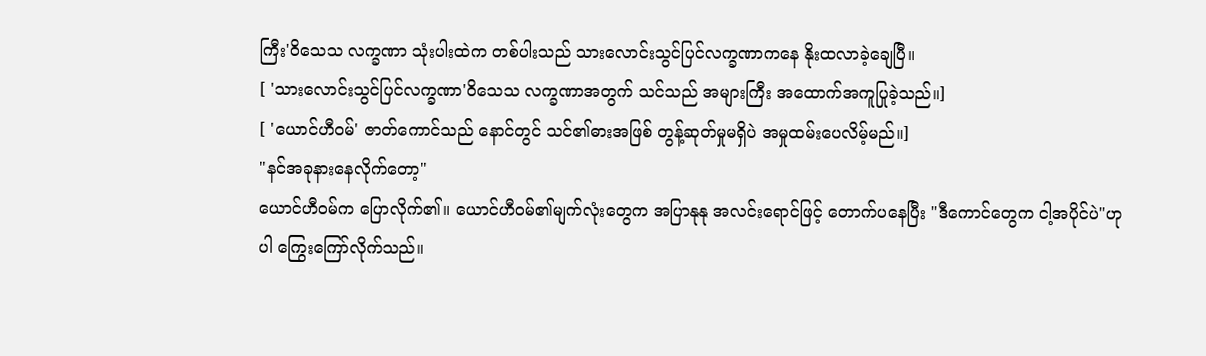ကြီး'ဝိသေသ လက္ခဏာ သုံးပါးထဲက တစ်ပါးသည် သားလောင်းသွင်ပြင်လက္ခဏာကနေ နိုးထလာခဲ့ချေပြီ။
[ 'သားလောင်းသွင်ပြင်လက္ခဏာ'ဝိသေသ လက္ခဏာအတွက် သင်သည် အများကြီး အထောက်အကူပြုခဲ့သည်။]
[ 'ယောင်ဟီဝမ်' ဇာတ်ကောင်သည် နောင်တွင် သင်၏ဓားအဖြစ် တွန့်ဆုတ်မှုမရှိပဲ အမှုထမ်းပေလိမ့်မည်။]
"နင်အခုနားနေလိုက်တော့"
ယောင်ဟီဝမ်က ပြောလိုက်၏။ ယောင်ဟီဝမ်၏မျက်လုံးတွေက အပြာနုနု အလင်းရောင်ဖြင့် တောက်ပနေပြီး "ဒီကောင်တွေက ငါ့အပိုင်ပဲ"ဟုပါ ကြွေးကြော်လိုက်သည်။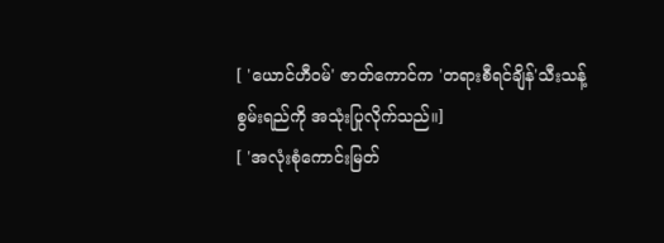[ 'ယောင်ဟီဝမ်' ဇာတ်ကောင်က 'တရားစီရင်ချိန်'သီးသန့်စွမ်းရည်ကို အသုံးပြုလိုက်သည်။]
[ 'အလုံးစုံကောင်းမြတ်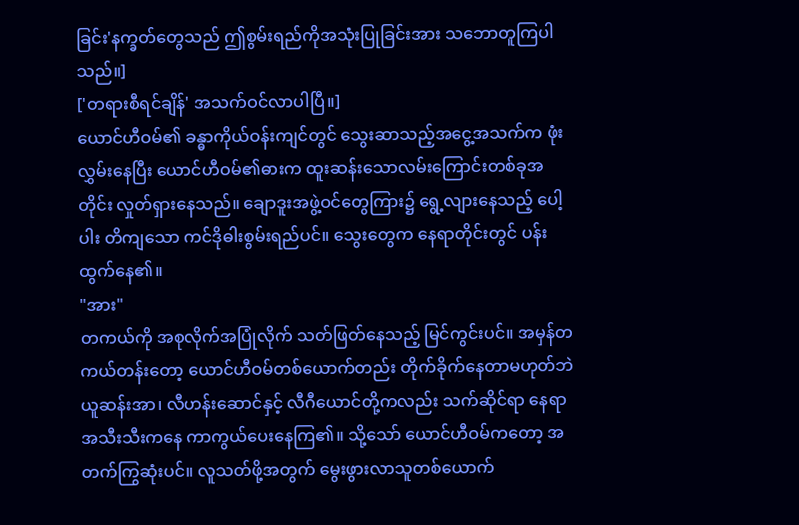ခြင်း'နက္ခတ်တွေသည် ဤစွမ်းရည်ကိုအသုံးပြုခြင်းအား သဘောတူကြပါသည်။]
['တရားစီရင်ချိန်' အသက်ဝင်လာပါပြီ။]
ယောင်ဟီဝမ်၏ ခန္ဓာကိုယ်ဝန်းကျင်တွင် သွေးဆာသည့်အငွေ့အသက်က ဖုံးလွှမ်းနေပြီး ယောင်ဟီဝမ်၏ဓားက ထူးဆန်းသောလမ်းကြောင်းတစ်ခုအတိုင်း လှုတ်ရှားနေသည်။ ချောဒူးအဖွဲ့ဝင်တွေကြား၌ ရွေ့လျားနေသည့် ပေါ့ပါး တိကျသော ကင်ဒိုဓါးစွမ်းရည်ပင်။ သွေးတွေက နေရာတိုင်းတွင် ပန်းထွက်နေ၏။
"အား"
တကယ်ကို အစုလိုက်အပြုံလိုက် သတ်ဖြတ်နေသည့် မြင်ကွင်းပင်။ အမှန်တကယ်တန်းတော့ ယောင်ဟီဝမ်တစ်ယောက်တည်း တိုက်ခိုက်နေတာမဟုတ်ဘဲ ယူဆန်းအာ၊ လီဟန်းဆောင်နှင့် လီဂီယောင်တို့ကလည်း သက်ဆိုင်ရာ နေရာအသီးသီးကနေ ကာကွယ်ပေးနေကြ၏။ သို့သော် ယောင်ဟီဝမ်ကတော့ အတက်ကြွဆုံးပင်။ လူသတ်ဖို့အတွက် မွေးဖွားလာသူတစ်ယောက်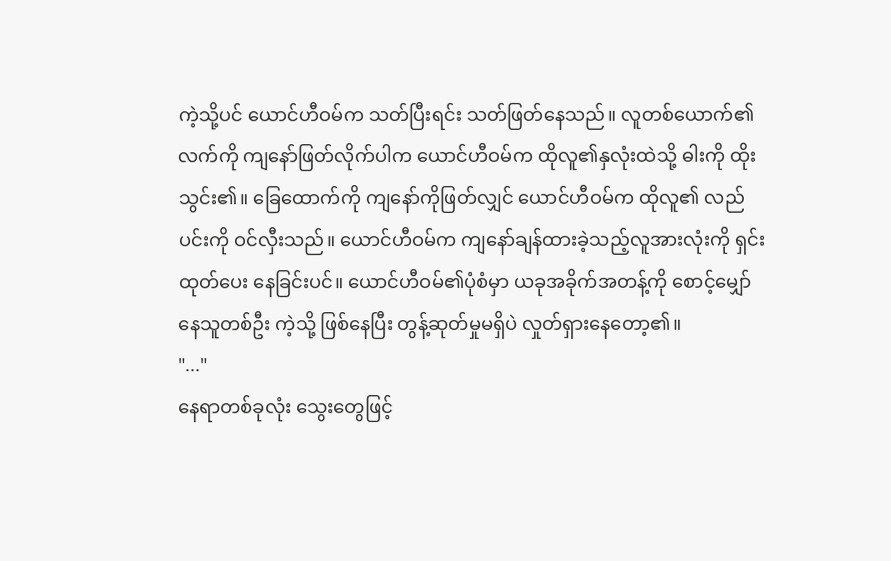ကဲ့သို့ပင် ယောင်ဟီဝမ်က သတ်ပြီးရင်း သတ်ဖြတ်နေသည်။ လူတစ်ယောက်၏ လက်ကို ကျနော်ဖြတ်လိုက်ပါက ယောင်ဟီဝမ်က ထိုလူ၏နှလုံးထဲသို့ ဓါးကို ထိုးသွင်း၏။ ခြေထောက်ကို ကျနော်ကိုဖြတ်လျှင် ယောင်ဟီဝမ်က ထိုလူ၏ လည်ပင်းကို ဝင်လှီးသည်။ ယောင်ဟီဝမ်က ကျနော်ချန်ထားခဲ့သည့်လူအားလုံးကို ရှင်းထုတ်ပေး နေခြင်းပင်။ ယောင်ဟီဝမ်၏ပုံစံမှာ ယခုအခိုက်အတန့်ကို စောင့်မျှော်နေသူတစ်ဦး ကဲ့သို့ ဖြစ်နေပြီး တွန့်ဆုတ်မှုမရှိပဲ လှုတ်ရှားနေတော့၏။
"..."
နေရာတစ်ခုလုံး သွေးတွေဖြင့်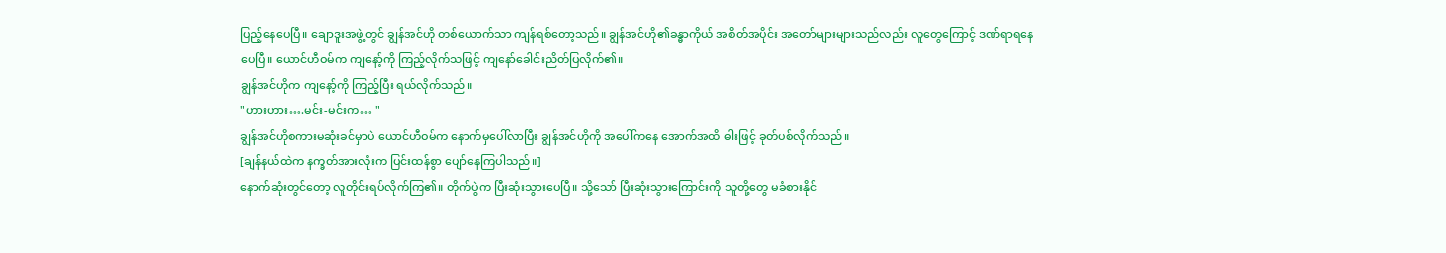ပြည့်နေပေပြီ။ ချောဒူးအဖွဲ့တွင် ချွန်အင်ဟို တစ်ယောက်သာ ကျန်ရစ်တော့သည်။ ချွန်အင်ဟို၏ခန္ဓာကိုယ် အစိတ်အပိုင်း အတော်များများသည်လည်း လူတွေကြောင့် ဒဏ်ရာရနေပေပြီ။ ယောင်ဟီဝမ်က ကျနော့်ကို ကြည့်လိုက်သဖြင့် ကျနော်ခေါင်းညိတ်ပြလိုက်၏။
ချွန်အင်ဟိုက ကျနော့်ကို ကြည့်ပြီး ရယ်လိုက်သည်။
"ဟားဟား….မင်း-မင်းက… "
ချွန်အင်ဟိုစကားမဆုံးခင်မှာပဲ ယောင်ဟီဝမ်က နောက်မှပေါ်လာပြီး ချွန်အင်ဟိုကို အပေါ်ကနေ အောက်အထိ ဓါးဖြင့် ခုတ်ပစ်လိုက်သည်။
[ချန်နယ်ထဲက နက္ခတ်အားလုံးက ပြင်းထန်စွာ ပျော်နေကြပါသည်။]
နောက်ဆုံးတွင်တော့ လူတိုင်းရပ်လိုက်ကြ၏။ တိုက်ပွဲက ပြီးဆုံးသွားပေပြီ။ သို့သော် ပြီးဆုံးသွားကြောင်းကို သူတို့တွေ မခံစားနိုင်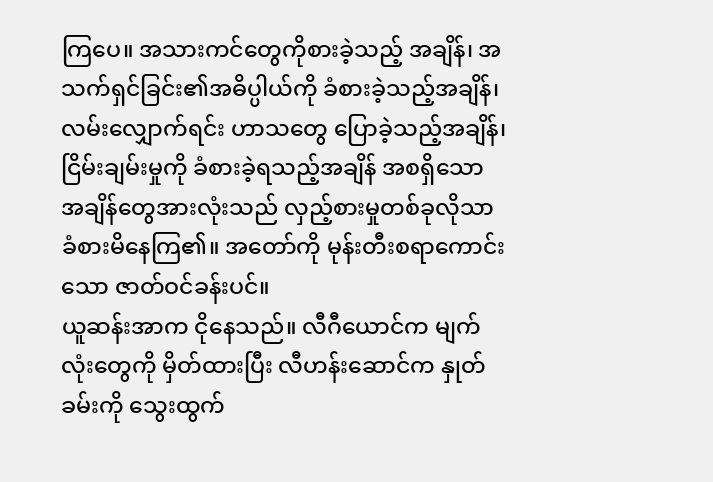ကြပေ။ အသားကင်တွေကိုစားခဲ့သည့် အချိန်၊ အသက်ရှင်ခြင်း၏အဓိပ္ပါယ်ကို ခံစားခဲ့သည့်အချိန်၊ လမ်းလျှောက်ရင်း ဟာသတွေ ပြောခဲ့သည့်အချိန်၊ ငြိမ်းချမ်းမှုကို ခံစားခဲ့ရသည့်အချိန် အစရှိသော အချိန်တွေအားလုံးသည် လှည့်စားမှုတစ်ခုလိုသာ ခံစားမိနေကြ၏။ အတော်ကို မုန်းတီးစရာကောင်းသော ဇာတ်ဝင်ခန်းပင်။
ယူဆန်းအာက ငိုနေသည်။ လီဂီယောင်က မျက်လုံးတွေကို မှိတ်ထားပြီး လီဟန်းဆောင်က နှုတ်ခမ်းကို သွေးထွက်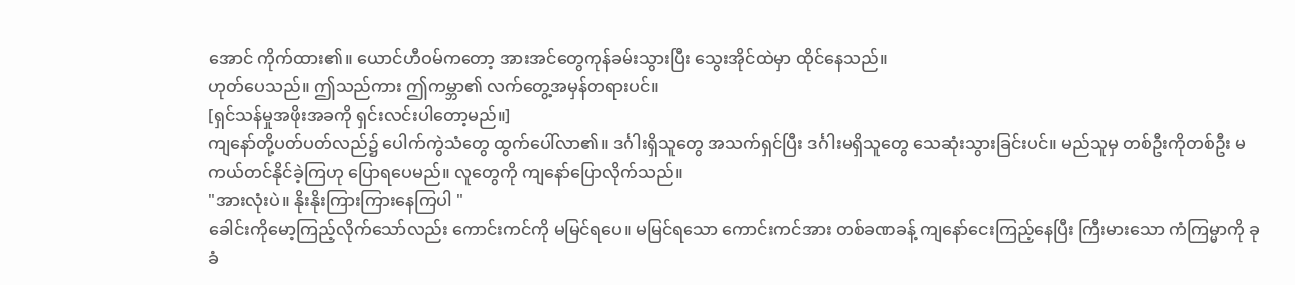အောင် ကိုက်ထား၏။ ယောင်ဟီဝမ်ကတော့ အားအင်တွေကုန်ခမ်းသွားပြီး သွေးအိုင်ထဲမှာ ထိုင်နေသည်။
ဟုတ်ပေသည်။ ဤသည်ကား ဤကမ္ဘာ၏ လက်တွေ့အမှန်တရားပင်။
[ရှင်သန်မှုအဖိုးအခကို ရှင်းလင်းပါတော့မည်။]
ကျနော်တို့ပတ်ပတ်လည်၌ ပေါက်ကွဲသံတွေ ထွက်ပေါ်လာ၏။ ဒင်္ဂါးရှိသူတွေ အသက်ရှင်ပြီး ဒင်္ဂါးမရှိသူတွေ သေဆုံးသွားခြင်းပင်။ မည်သူမှ တစ်ဦးကိုတစ်ဦး မကယ်တင်နိုင်ခဲ့ကြဟု ပြောရပေမည်။ လူတွေကို ကျနော်ပြောလိုက်သည်။
"အားလုံးပဲ။ နိုးနိုးကြားကြားနေကြပါ "
ခေါင်းကိုမော့ကြည့်လိုက်သော်လည်း ကောင်းကင်ကို မမြင်ရပေ။ မမြင်ရသော ကောင်းကင်အား တစ်ခဏခန့် ကျနော်ငေးကြည့်နေပြီး ကြီးမားသော ကံကြမ္မာကို ခုခံ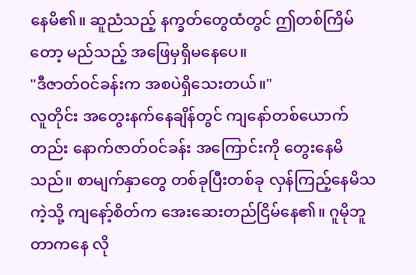နေမိ၏။ ဆူညံသည့် နက္ခတ်တွေထံတွင် ဤတစ်ကြိမ်တော့ မည်သည့် အဖြေမှရှိမနေပေ။
"ဒီဇာတ်ဝင်ခန်းက အစပဲရှိသေးတယ်။"
လူတိုင်း အတွေးနက်နေချိန်တွင် ကျနော်တစ်ယောက်တည်း နောက်ဇာတ်ဝင်ခန်း အကြောင်းကို တွေးနေမိသည်။ စာမျက်နှာတွေ တစ်ခုပြီးတစ်ခု လှန်ကြည့်နေမိသကဲ့သို့ ကျနော့်စိတ်က အေးဆေးတည်ငြိမ်နေ၏။ ဂူမိုဘူတာကနေ လို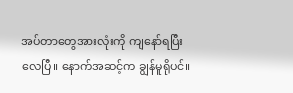အပ်တာတွေအားလုံးကို ကျနော်ရပြီးလေပြီ။ နောက်အဆင့်က ချွန်မူရိုပင်။